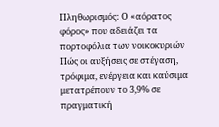Πληθωρισμός: Ο «αόρατος φόρος» που αδειάζει τα πορτοφόλια των νοικοκυριών
Πώς οι αυξήσεις σε στέγαση, τρόφιμα, ενέργεια και καύσιμα μετατρέπουν το 3,9% σε πραγματική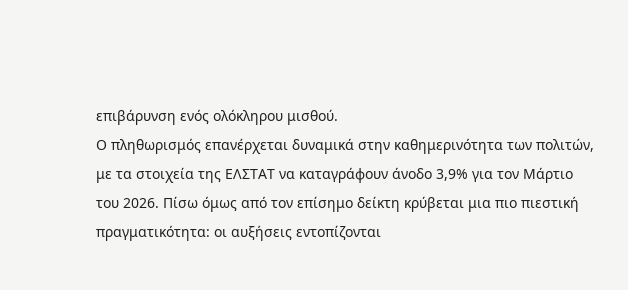επιβάρυνση ενός ολόκληρου μισθού.
Ο πληθωρισμός επανέρχεται δυναμικά στην καθημερινότητα των πολιτών, με τα στοιχεία της ΕΛΣΤΑΤ να καταγράφουν άνοδο 3,9% για τον Μάρτιο του 2026. Πίσω όμως από τον επίσημο δείκτη κρύβεται μια πιο πιεστική πραγματικότητα: οι αυξήσεις εντοπίζονται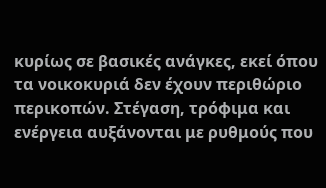κυρίως σε βασικές ανάγκες, εκεί όπου τα νοικοκυριά δεν έχουν περιθώριο περικοπών. Στέγαση, τρόφιμα και ενέργεια αυξάνονται με ρυθμούς που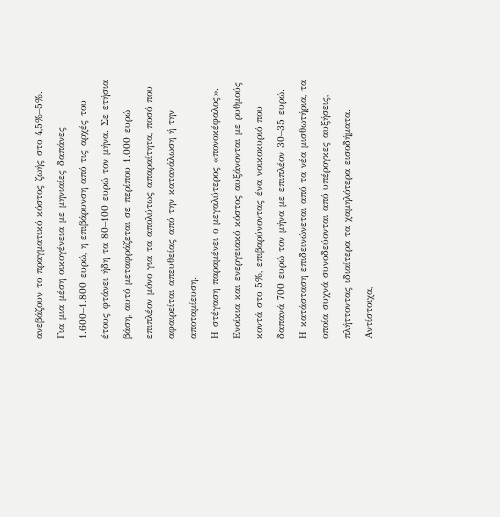ανεβάζουν το πραγματικό κόστος ζωής στο 4,5%–5%.
Για μια μέση οικογένεια με μηνιαίες δαπάνες 1.600–1.800 ευρώ, η επιβάρυνση από τις αρχές του έτους φτάνει ήδη τα 80–100 ευρώ τον μήνα. Σε ετήσια βάση, αυτό μεταφράζεται σε περίπου 1.000 ευρώ επιπλέον μόνο για τα απολύτως απαραίτητα, ποσό που αφαιρείται απευθείας από την κατανάλωση ή την αποταμίευση.
Η στέγαση παραμένει ο μεγαλύτερος «πονοκέφαλος». Ενοίκια και ενεργειακό κόστος αυξάνονται με ρυθμούς κοντά στο 5%, επιβαρύνοντας ένα νοικοκυριό που δαπανά 700 ευρώ τον μήνα με επιπλέον 30–35 ευρώ. Η κατάσταση επιδεινώνεται από τα νέα μισθωτήρια, τα οποία συχνά συνοδεύονται από υπέρογκες αυξήσεις, πλήττοντας ιδιαίτερα τα χαμηλότερα εισοδήματα.
Αντίστοιχα,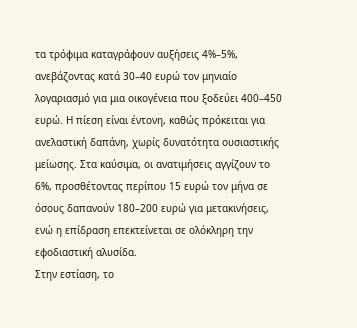τα τρόφιμα καταγράφουν αυξήσεις 4%–5%, ανεβάζοντας κατά 30–40 ευρώ τον μηνιαίο λογαριασμό για μια οικογένεια που ξοδεύει 400–450 ευρώ. Η πίεση είναι έντονη, καθώς πρόκειται για ανελαστική δαπάνη, χωρίς δυνατότητα ουσιαστικής μείωσης. Στα καύσιμα, οι ανατιμήσεις αγγίζουν το 6%, προσθέτοντας περίπου 15 ευρώ τον μήνα σε όσους δαπανούν 180–200 ευρώ για μετακινήσεις, ενώ η επίδραση επεκτείνεται σε ολόκληρη την εφοδιαστική αλυσίδα.
Στην εστίαση, το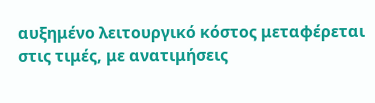αυξημένο λειτουργικό κόστος μεταφέρεται στις τιμές, με ανατιμήσεις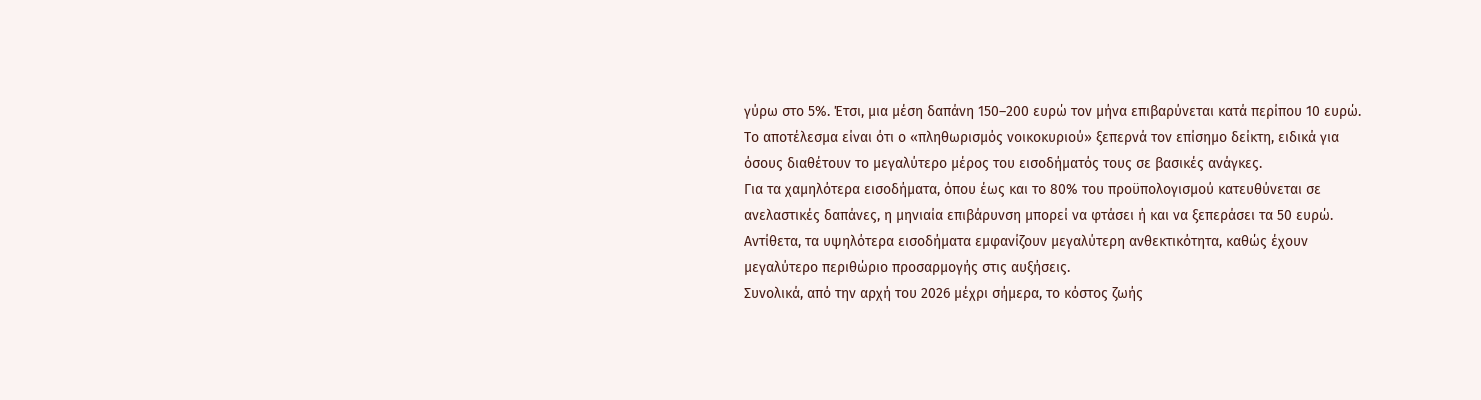γύρω στο 5%. Έτσι, μια μέση δαπάνη 150–200 ευρώ τον μήνα επιβαρύνεται κατά περίπου 10 ευρώ. Το αποτέλεσμα είναι ότι ο «πληθωρισμός νοικοκυριού» ξεπερνά τον επίσημο δείκτη, ειδικά για όσους διαθέτουν το μεγαλύτερο μέρος του εισοδήματός τους σε βασικές ανάγκες.
Για τα χαμηλότερα εισοδήματα, όπου έως και το 80% του προϋπολογισμού κατευθύνεται σε ανελαστικές δαπάνες, η μηνιαία επιβάρυνση μπορεί να φτάσει ή και να ξεπεράσει τα 50 ευρώ. Αντίθετα, τα υψηλότερα εισοδήματα εμφανίζουν μεγαλύτερη ανθεκτικότητα, καθώς έχουν μεγαλύτερο περιθώριο προσαρμογής στις αυξήσεις.
Συνολικά, από την αρχή του 2026 μέχρι σήμερα, το κόστος ζωής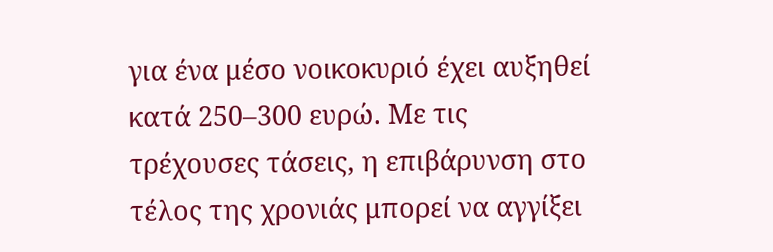για ένα μέσο νοικοκυριό έχει αυξηθεί κατά 250–300 ευρώ. Με τις τρέχουσες τάσεις, η επιβάρυνση στο τέλος της χρονιάς μπορεί να αγγίξει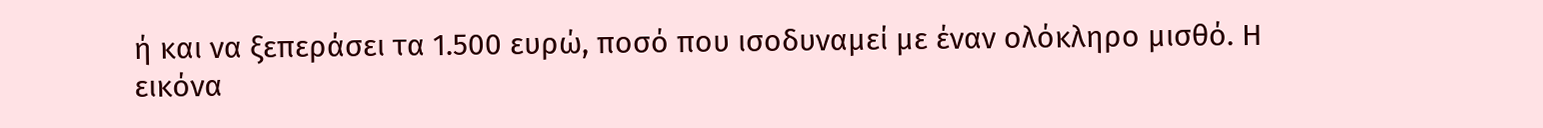ή και να ξεπεράσει τα 1.500 ευρώ, ποσό που ισοδυναμεί με έναν ολόκληρο μισθό. Η εικόνα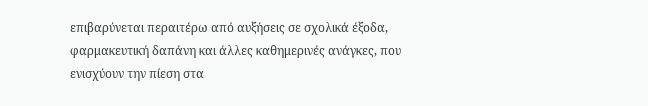επιβαρύνεται περαιτέρω από αυξήσεις σε σχολικά έξοδα, φαρμακευτική δαπάνη και άλλες καθημερινές ανάγκες, που ενισχύουν την πίεση στα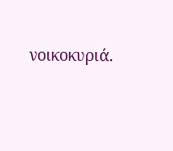νοικοκυριά.